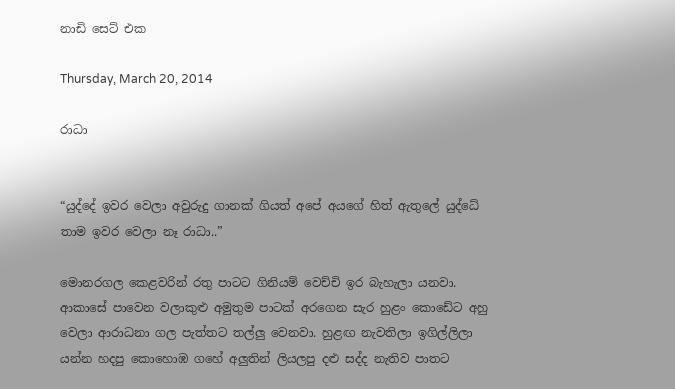නාඩි සෙට් එක

Thursday, March 20, 2014

රාධා


“යුද්දේ ඉවර වෙලා අවුරුදු ගානක් ගියත් අපේ අයගේ හිත් ඇතුලේ යුද්ධේ තාම ඉවර වෙලා නෑ රාධා..”

මොනරගල කෙළවරින් රතු පාටට ගිනියම් වෙච්චි ඉර බැහැලා යනවා. ආකාසේ පාවෙන වලාකුළු අමුතුම පාටක් අරගෙන සැර හුළං කොඩේට අහු වෙලා ආරාධනා ගල පැත්තට තල්ලු වෙනවා. හුළඟ නැවතිලා ඉගිල්ලිලා යන්න හදපු කොහොඹ ගහේ අලුතින් ලියලපු දළු සද්ද නැතිව පාතට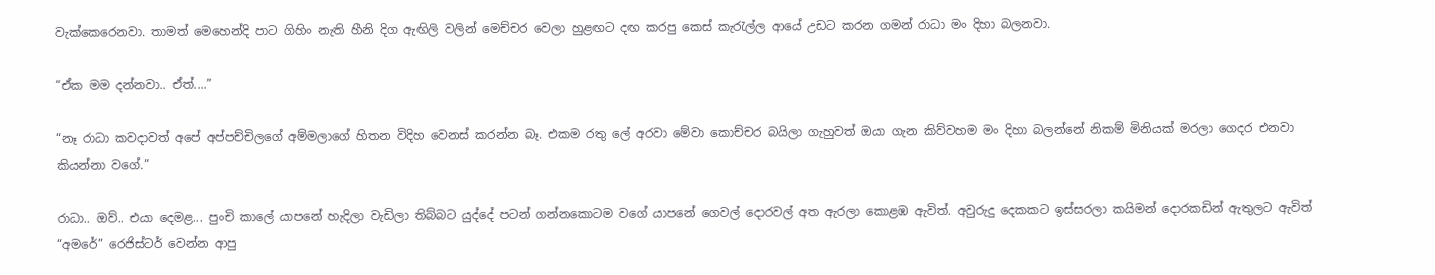වැක්කෙරෙනවා. තාමත් මෙහෙන්දි පාට ගිහිං නැති හීනි දිග ඇඟිලි වලින් මෙච්චර වෙලා හුළඟට දඟ කරපු කෙස් කැරැල්ල ආයේ උඩට කරන ගමන් රාධා මං දිහා බලනවා.

“ඒක මම දන්නවා.. ඒත්....”

“නෑ රාධා කවදාවත් අපේ අප්පච්චිලගේ අම්මලාගේ හිතන විදිහ වෙනස් කරන්න බෑ. එකම රතු ලේ අරවා මේවා කොච්චර බයිලා ගැහුවත් ඔයා ගැන කිව්වහම මං දිහා බලන්නේ නිකම් මිනියක් මරලා ගෙදර එනවා කියන්නා වගේ.”

රාධා.. ඔව්.. එයා දෙමළ... පුංචි කාලේ යාපනේ හැදිලා වැඩිලා තිබ්බට යුද්දේ පටන් ගන්නකොටම වගේ යාපනේ ගෙවල් දොරවල් අත ඇරලා කොළඹ ඇවිත්. අවුරුදු දෙකකට ඉස්සරලා කයිමන් දොරකඩින් ඇතුලට ඇවිත් “අමරේ” රෙජිස්ටර් වෙන්න ආපු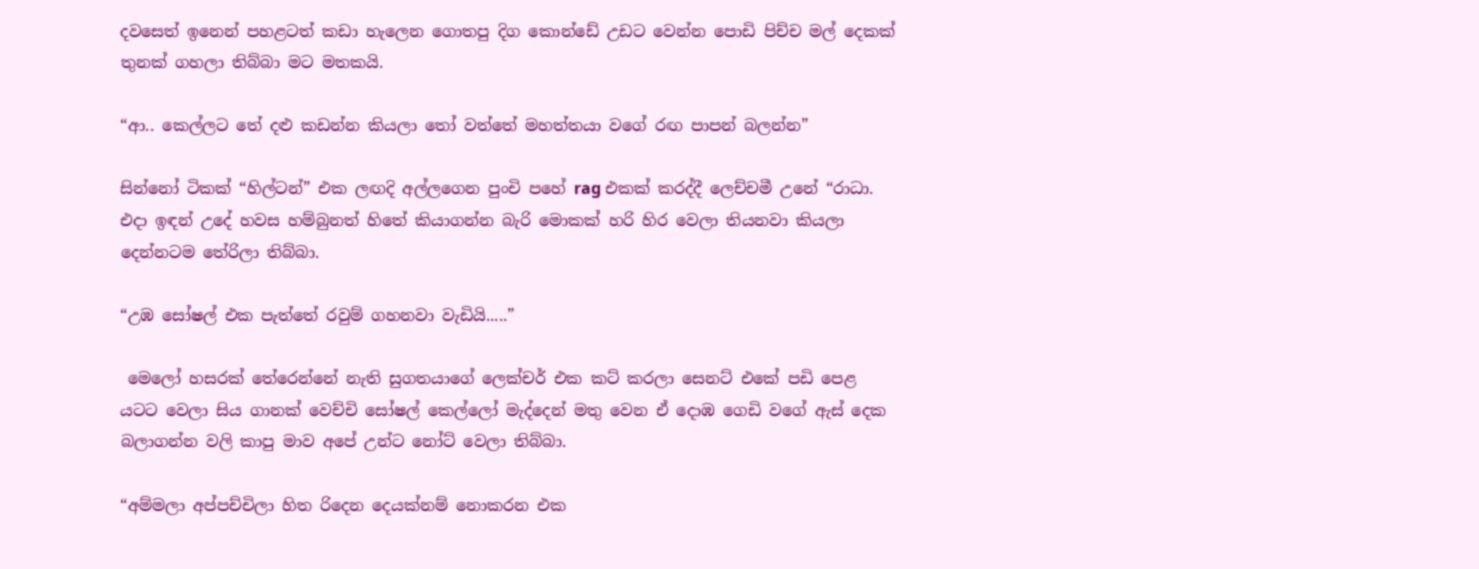දවසෙත් ඉනෙන් පහළටත් කඩා හැලෙන ගොතපු දිග කොන්ඩේ උඩට වෙන්න පොඩි පිච්ච මල් දෙකක් තුනක් ගහලා තිබ්බා මට මතකයි.

“ආ.. කෙල්ලට තේ දළු කඩන්න කියලා තෝ වත්තේ මහත්තයා වගේ රඟ පාපන් බලන්න”

සින්නෝ ටිකක් “හිල්ටන්” එක ලඟදි අල්ලගෙන පුංචි පහේ rag එකක් කරද්දී ලෙච්චමී උනේ “රාධා. එදා ඉඳන් උදේ හවස හම්බුනත් හිතේ කියාගන්න බැරි මොකක් හරි හිර වෙලා තියනවා කියලා දෙන්නටම තේරිලා තිබ්බා.

“උඹ සෝෂල් එක පැත්තේ රවුම් ගහනවා වැඩියි.....”

 මෙලෝ හසරක් තේරෙන්නේ නැති සුගතයාගේ ලෙක්චර් එක කට් කරලා සෙනට් එකේ පඩි පෙළ යටට වෙලා සිය ගානක් වෙච්චි සෝෂල් කෙල්ලෝ මැද්දෙන් මතු වෙන ඒ දොඹ ගෙඩි වගේ ඇස් දෙක බලාගන්න වලි කාපු මාව අපේ උන්ට නෝට් වෙලා තිබ්බා.

“අම්මලා අප්පච්චිලා හිත රිදෙන දෙයක්නම් නොකරන එක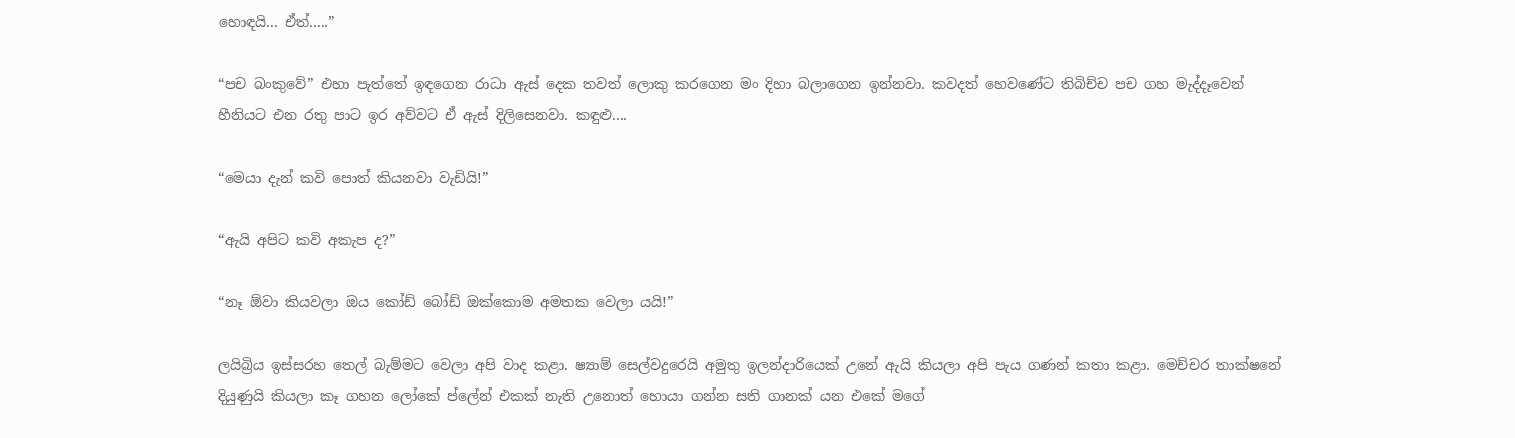හොඳයි... ඒත්.....”

“පච බංකුවේ” එහා පැත්තේ ඉඳගෙන රාධා ඇස් දෙක තවත් ලොකු කරගෙන මං දිහා බලාගෙන ඉන්නවා. කවදත් හෙවණේට තිබිච්ච පච ගහ මැද්දෑවෙන් හීනියට එන රතු පාට ඉර අව්වට ඒ ඇස් දිලිසෙනවා. කඳුළු....

“මෙයා දැන් කවි පොත් කියනවා වැඩියි!”

“ඇයි අපිට කවි අකැප ද?”

“නෑ ඕවා කියවලා ඔය කෝඩ් බෝඩ් ඔක්කොම අමතක වෙලා යයි!”

ලයිබ්‍රිය ඉස්සරහ තෙල් බැම්මට වෙලා අපි වාද කළා. ෂ්‍යාම් සෙල්වදුරෙයි අමුතු ඉලන්දාරියෙක් උනේ ඇයි කියලා අපි පැය ගණන් කතා කළා. මෙච්චර තාක්ෂනේ දියුණුයි කියලා කෑ ගහන ලෝකේ ප්ලේන් එකක් නැති උනොත් හොයා ගන්න සති ගානක් යන එකේ මගේ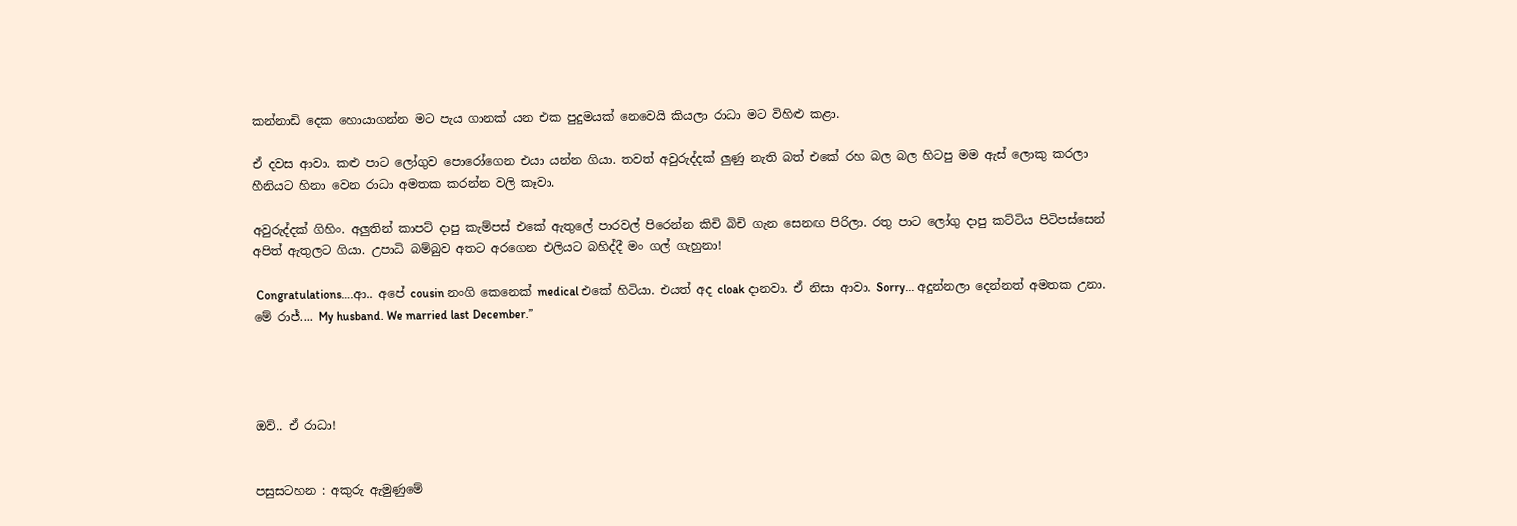කන්නාඩි දෙක හොයාගන්න මට පැය ගානක් යන එක පුදුමයක් නෙවෙයි කියලා රාධා මට විහිළු කළා.

ඒ දවස ආවා. කළු පාට ලෝගුව පොරෝගෙන එයා යන්න ගියා. තවත් අවුරුද්දක් ලුණු නැති බත් එකේ රහ බල බල හිටපු මම ඇස් ලොකු කරලා හීනියට හිනා වෙන රාධා අමතක කරන්න වලි කෑවා.

අවුරුද්දක් ගිහිං. අලුතින් කාපට් දාපු කැම්පස් එකේ ඇතුලේ පාරවල් පිරෙන්න කිචි බිචි ගැන සෙනඟ පිරිලා. රතු පාට ලෝගු දාපු කට්ටිය පිටිපස්සෙන් අපිත් ඇතුලට ගියා. උපාධි බම්බුව අතට අරගෙන එලියට බහිද්දී මං ගල් ගැහුනා!

 Congratulations….ආ.. අපේ cousin නංගි කෙනෙක් medical එකේ හිටියා. එයත් අද cloak දානවා. ඒ නිසා ආවා. Sorry... අදුන්නලා දෙන්නත් අමතක උනා. මේ රාජ්.... My husband. We married last December.”




ඔව්.. ඒ රාධා!


පසුසටහන : අකුරු ඇමුණුමේ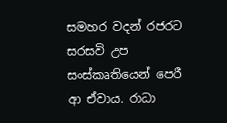සමහර වදන් රජරට සරසවි උප සංස්කෘතියෙන් පෙරී ආ ඒවාය. රාධා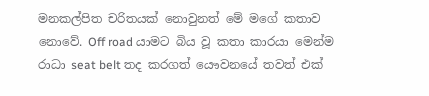මනකල්පිත චරිතයක් නොවුනත් මේ මගේ කතාව නොවේ. Off road යාමට බිය වූ කතා කාරයා මෙන්ම රාධා seat belt තද කරගත් යෞවනයේ තවත් එක්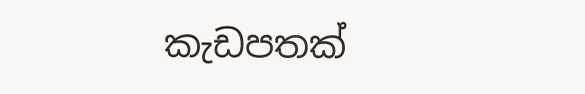කැඩපතක්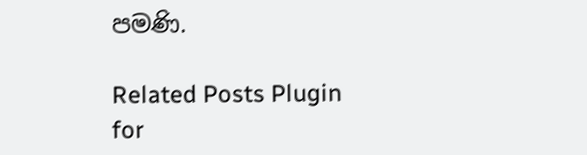පමණි.

Related Posts Plugin for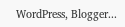WordPress, Blogger...